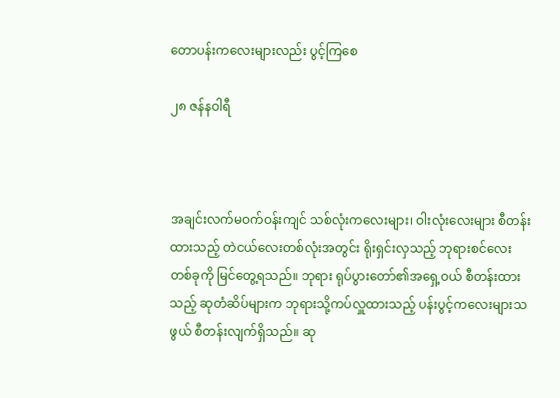တောပန်းကလေးများလည်း ပွင့်ကြစေ

၂၈ ဇန်နဝါရီ



အချင်းလက်မဝက်ဝန်းကျင် သစ်လုံးကလေးများ၊ ဝါးလုံးလေးများ စီတန်းထားသည့် တဲငယ်လေးတစ်လုံးအတွင်း ရိုးရှင်းလှသည့် ဘုရားစင်လေးတစ်ခုကို မြင်တွေ့ရသည်။ ဘုရား ရုပ်ပွားတော်၏အရှေ့ဝယ် စီတန်းထားသည့် ဆုတံဆိပ်များက ဘုရားသို့ကပ်လှူထားသည့် ပန်းပွင့်ကလေးများသဖွယ် စီတန်းလျက်ရှိသည်။ ဆု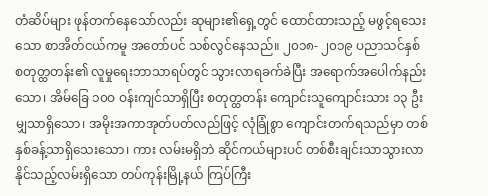တံဆိပ်များ ဖုန်တက်နေသော်လည်း ဆုများ၏ရှေ့တွင် ထောင်ထားသည့် မဖွင့်ရသေးသော စာအိတ်ငယ်ကမူ အတော်ပင် သစ်လွင်နေသည်။ ၂၀၁၈- ၂၀၁၉ ပညာသင်နှစ် စတုတ္ထတန်း၏ လူမှုရေးဘာသာရပ်တွင် သွားလာရခက်ခဲပြီး အရောက်အပေါက်နည်းသော၊ အိမ်ခြေ ၁၀ဝ ဝန်းကျင်သာရှိပြီး စတုတ္ထတန်း ကျောင်းသူကျောင်းသား ၁၃ ဦးမျှသာရှိသော၊ အမိုးအကာအုတ်ပတ်လည်ဖြင့် လုံခြုံစွာ ကျောင်းတက်ရသည်မှာ တစ်နှစ်ခန့်သာရှိသေးသော၊ ကား လမ်းမရှိဘဲ ဆိုင်ကယ်များပင် တစ်စီးချင်းသာသွားလာနိုင်သည့်လမ်းရှိသော တပ်ကုန်းမြို့နယ် ကြပ်ကြီး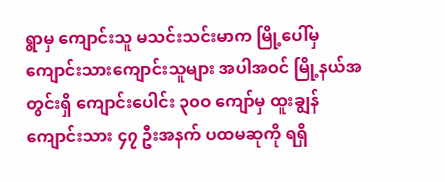ရွာမှ ကျောင်းသူ မသင်းသင်းမာက မြို့ပေါ်မှ ကျောင်းသားကျောင်းသူများ အပါအဝင် မြို့နယ်အတွင်းရှိ ကျောင်းပေါင်း ၃၀ဝ ကျော်မှ ထူးချွန်ကျောင်းသား ၄၇ ဦးအနက် ပထမဆုကို ရရှိ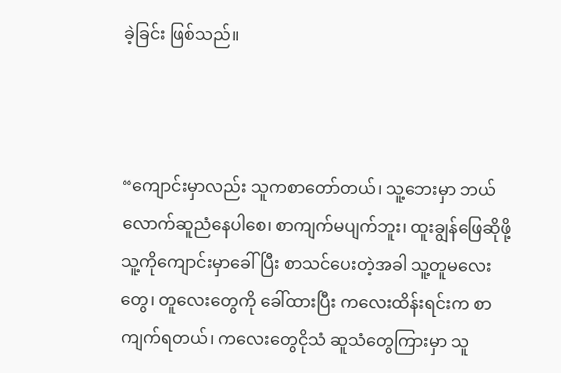ခဲ့ခြင်း ဖြစ်သည်။



“ကျောင်းမှာလည်း သူကစာတော်တယ်၊ သူ့ဘေးမှာ ဘယ်လောက်ဆူညံနေပါစေ၊ စာကျက်မပျက်ဘူး၊ ထူးချွန်ဖြေဆိုဖို့ သူ့ကိုကျောင်းမှာခေါ်ပြီး စာသင်ပေးတဲ့အခါ သူ့တူမလေးတွေ၊ တူလေးတွေကို ခေါ်ထားပြီး ကလေးထိန်းရင်းက စာကျက်ရတယ်၊ ကလေးတွေငိုသံ ဆူသံတွေကြားမှာ သူ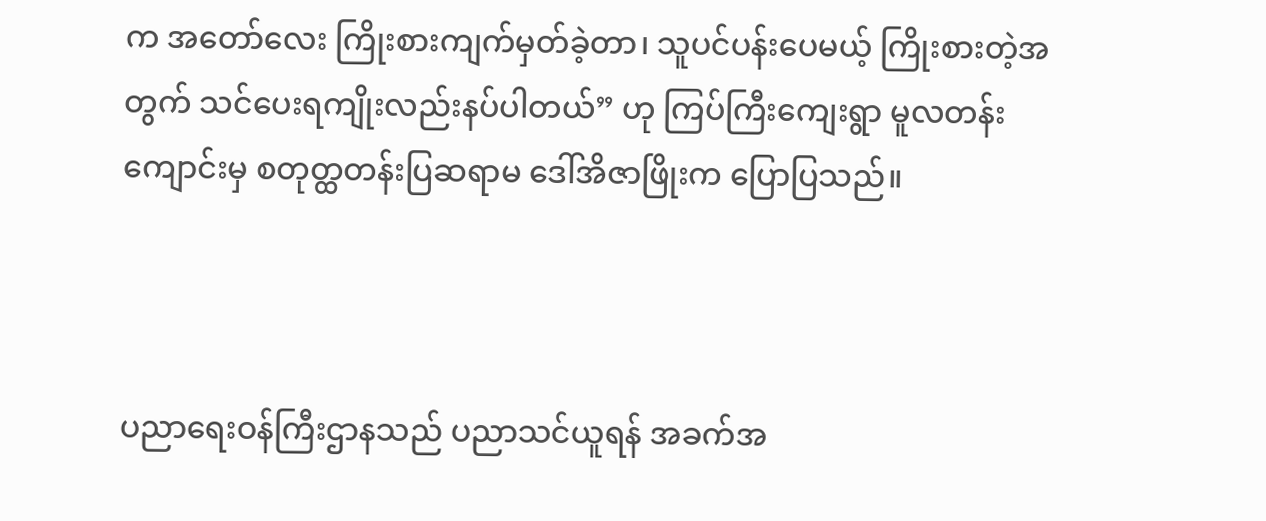က အတော်လေး ကြိုးစားကျက်မှတ်ခဲ့တာ၊ သူပင်ပန်းပေမယ့် ကြိုးစားတဲ့အတွက် သင်ပေးရကျိုးလည်းနပ်ပါတယ်” ဟု ကြပ်ကြီးကျေးရွာ မူလတန်းကျောင်းမှ စတုတ္ထတန်းပြဆရာမ ဒေါ်အိဇာဖြိုးက ပြောပြသည်။



ပညာရေးဝန်ကြီးဌာနသည် ပညာသင်ယူရန် အခက်အ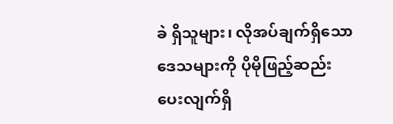ခဲ ရှိသူများ၊ လိုအပ်ချက်ရှိသော ဒေသများကို ပိုမိုဖြည့်ဆည်း ပေးလျက်ရှိ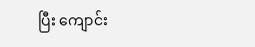ပြီး ကျောင်း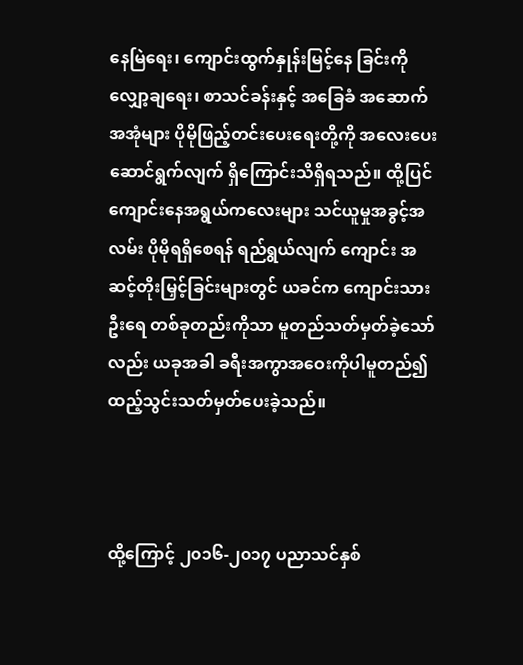နေမြဲရေး၊ ကျောင်းထွက်နှုန်းမြင့်နေ ခြင်းကို လျှော့ချရေး၊ စာသင်ခန်းနှင့် အခြေခံ အဆောက်အအုံများ ပိုမိုဖြည့်တင်းပေးရေးတို့ကို အလေးပေးဆောင်ရွက်လျက် ရှိကြောင်းသိရှိရသည်။ ထို့ပြင် ကျောင်းနေအရွယ်ကလေးများ သင်ယူမှုအခွင့်အလမ်း ပိုမိုရရှိစေရန် ရည်ရွယ်လျက် ကျောင်း အဆင့်တိုးမြှင့်ခြင်းများတွင် ယခင်က ကျောင်းသားဦးရေ တစ်ခုတည်းကိုသာ မူတည်သတ်မှတ်ခဲ့သော်လည်း ယခုအခါ ခရီးအကွာအဝေးကိုပါမူတည်၍ ထည့်သွင်းသတ်မှတ်ပေးခဲ့သည်။



ထို့ကြောင့် ၂၀၁၆-၂၀၁၇ ပညာသင်နှစ်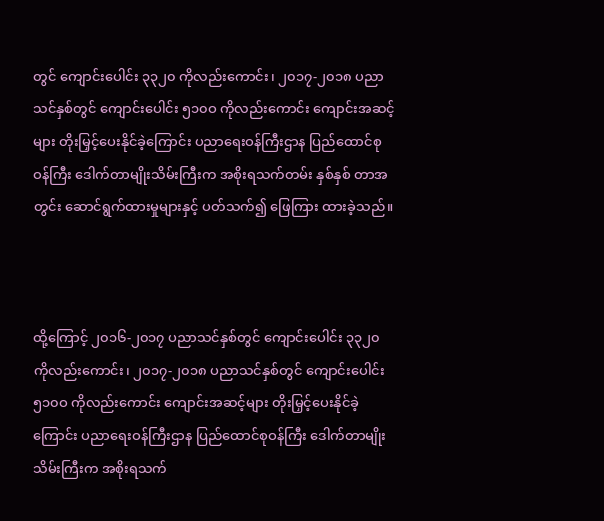တွင် ကျောင်းပေါင်း ၃၃၂၀ ကိုလည်းကောင်း၊ ၂၀၁၇-၂၀၁၈ ပညာသင်နှစ်တွင် ကျောင်းပေါင်း ၅၁၀ဝ ကိုလည်းကောင်း ကျောင်းအဆင့်များ တိုးမြှင့်ပေးနိုင်ခဲ့ကြောင်း ပညာရေးဝန်ကြီးဌာန ပြည်ထောင်စုဝန်ကြီး ဒေါက်တာမျိုးသိမ်းကြီးက အစိုးရသက်တမ်း နှစ်နှစ် တာအတွင်း ဆောင်ရွက်ထားမှုများနှင့် ပတ်သက်၍ ဖြေကြား ထားခဲ့သည်။



ထို့ကြောင့် ၂၀၁၆-၂၀၁၇ ပညာသင်နှစ်တွင် ကျောင်းပေါင်း ၃၃၂၀ ကိုလည်းကောင်း၊ ၂၀၁၇-၂၀၁၈ ပညာသင်နှစ်တွင် ကျောင်းပေါင်း ၅၁၀ဝ ကိုလည်းကောင်း ကျောင်းအဆင့်များ တိုးမြှင့်ပေးနိုင်ခဲ့ကြောင်း ပညာရေးဝန်ကြီးဌာန ပြည်ထောင်စုဝန်ကြီး ဒေါက်တာမျိုးသိမ်းကြီးက အစိုးရသက်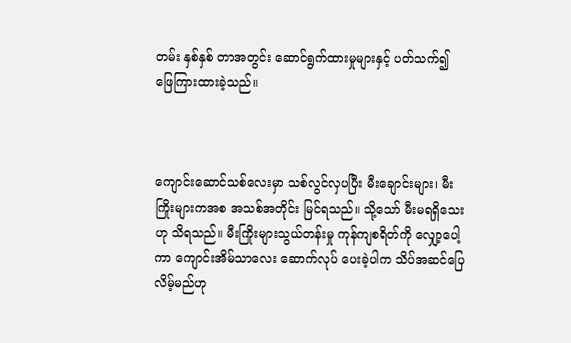တမ်း နှစ်နှစ် တာအတွင်း ဆောင်ရွက်ထားမှုများနှင့် ပတ်သက်၍ ဖြေကြားထားခဲ့သည်။



ကျောင်းဆောင်သစ်လေးမှာ သစ်လွင်လှပပြီး မီးချောင်းများ၊ မီးကြိုးများကအစ အသစ်အတိုင်း မြင်ရသည်။ သို့သော် မီးမရရှိသေးဟု သိရသည်။ မီးကြိုးများသွယ်တန်းမှု ကုန်ကျစရိတ်ကို လျှော့ပေါ့ကာ ကျောင်းအိမ်သာလေး ဆောက်လုပ် ပေးခဲ့ပါက သိပ်အဆင်ပြေလိမ့်မည်ဟု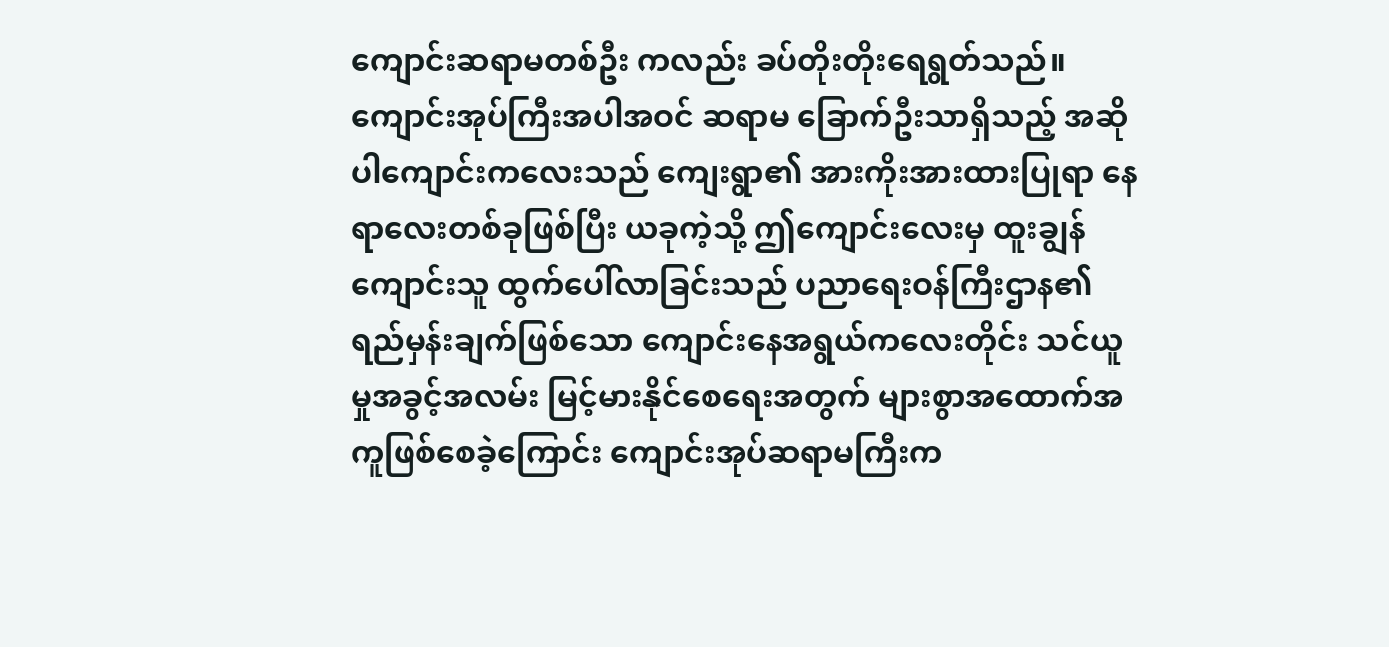ကျောင်းဆရာမတစ်ဦး ကလည်း ခပ်တိုးတိုးရေရွတ်သည်။ ကျောင်းအုပ်ကြီးအပါအဝင် ဆရာမ ခြောက်ဦးသာရှိသည့် အဆိုပါကျောင်းကလေးသည် ကျေးရွာ၏ အားကိုးအားထားပြုရာ နေရာလေးတစ်ခုဖြစ်ပြီး ယခုကဲ့သို့ ဤကျောင်းလေးမှ ထူးချွန်ကျောင်းသူ ထွက်ပေါ်လာခြင်းသည် ပညာရေးဝန်ကြီးဌာန၏ ရည်မှန်းချက်ဖြစ်သော ကျောင်းနေအရွယ်ကလေးတိုင်း သင်ယူမှုအခွင့်အလမ်း မြင့်မားနိုင်စေရေးအတွက် များစွာအထောက်အကူဖြစ်စေခဲ့ကြောင်း ကျောင်းအုပ်ဆရာမကြီးက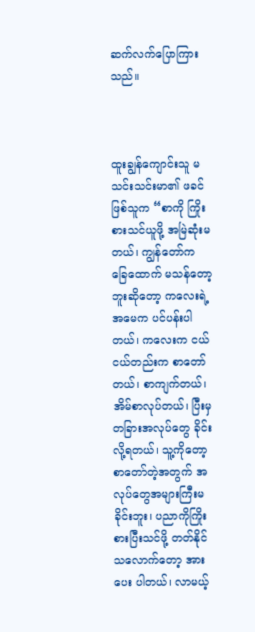ဆက်လက်ပြောကြားသည်။



ထူးချွန်ကျောင်းသူ မသင်းသင်းမာ၏ ဖခင်ဖြစ်သူက “စာကို ကြိုးစားသင်ယူဖို့ အမြဲဆုံးမတယ်၊ ကျွန်တော်က ခြေထောက် မသန်တော့ဘူးဆိုတော့ ကလေးရဲ့အမေက ပင်ပန်းပါတယ်၊ ကလေးက ငယ်ငယ်တည်းက စာတော်တယ်၊ စာကျက်တယ်၊ အိမ်စာလုပ်တယ်၊ ပြီးမှ တခြားအလုပ်တွေ ခိုင်းလို့ရတယ်၊ သူ့ကိုတော့ စာတော်တဲ့အတွက် အလုပ်တွေအများကြီးမခိုင်းဘူး၊ ပညာကိုကြိုးစားပြီးသင်ဖို့ တတ်နိုင်သလောက်တော့ အားပေး ပါတယ်၊ လာမယ့်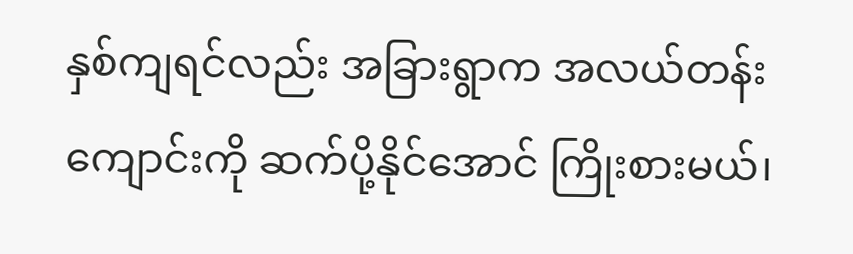နှစ်ကျရင်လည်း အခြားရွာက အလယ်တန်းကျောင်းကို ဆက်ပို့နိုင်အောင် ကြိုးစားမယ်၊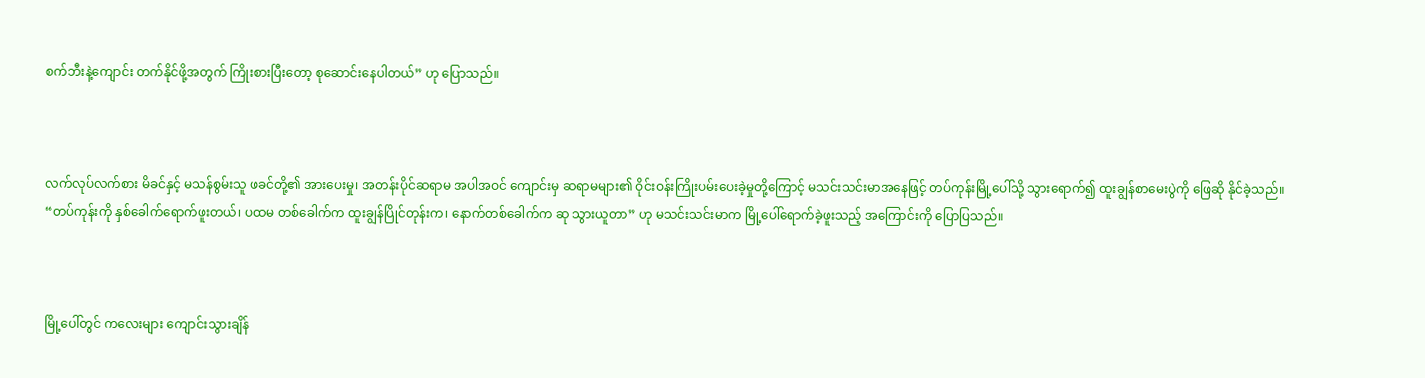စက်ဘီးနဲ့ကျောင်း တက်နိုင်ဖို့အတွက် ကြိုးစားပြီးတော့ စုဆောင်းနေပါတယ်” ဟု ပြောသည်။



လက်လုပ်လက်စား မိခင်နှင့် မသန်စွမ်းသူ ဖခင်တို့၏ အားပေးမှု၊ အတန်းပိုင်ဆရာမ အပါအဝင် ကျောင်းမှ ဆရာမများ၏ ဝိုင်းဝန်းကြိုးပမ်းပေးခဲ့မှုတို့ကြောင့် မသင်းသင်းမာအနေဖြင့် တပ်ကုန်းမြို့ပေါ်သို့ သွားရောက်၍ ထူးချွန်စာမေးပွဲကို ဖြေဆို နိုင်ခဲ့သည်။ “တပ်ကုန်းကို နှစ်ခေါက်ရောက်ဖူးတယ်၊ ပထမ တစ်ခေါက်က ထူးချွန်ပြိုင်တုန်းက၊ နောက်တစ်ခေါက်က ဆု သွားယူတာ” ဟု မသင်းသင်းမာက မြို့ပေါ်ရောက်ခဲ့ဖူးသည့် အကြောင်းကို ပြောပြသည်။



မြို့ပေါ်တွင် ကလေးများ ကျောင်းသွားချိန်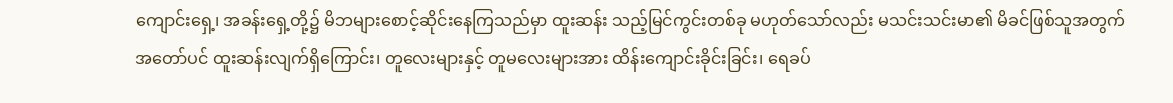ကျောင်းရှေ့၊ အခန်းရှေ့တို့၌ မိဘများစောင့်ဆိုင်းနေကြသည်မှာ ထူးဆန်း သည့်မြင်ကွင်းတစ်ခု မဟုတ်သော်လည်း မသင်းသင်းမာ၏ မိခင်ဖြစ်သူအတွက် အတော်ပင် ထူးဆန်းလျက်ရှိကြောင်း၊ တူလေးများနှင့် တူမလေးများအား ထိန်းကျောင်းခိုင်းခြင်း၊ ရေခပ်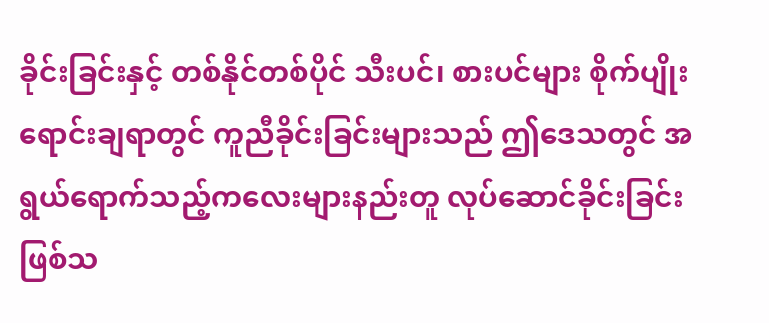ခိုင်းခြင်းနှင့် တစ်နိုင်တစ်ပိုင် သီးပင်၊ စားပင်များ စိုက်ပျိုး ရောင်းချရာတွင် ကူညီခိုင်းခြင်းများသည် ဤဒေသတွင် အရွယ်ရောက်သည့်ကလေးများနည်းတူ လုပ်ဆောင်ခိုင်းခြင်း ဖြစ်သ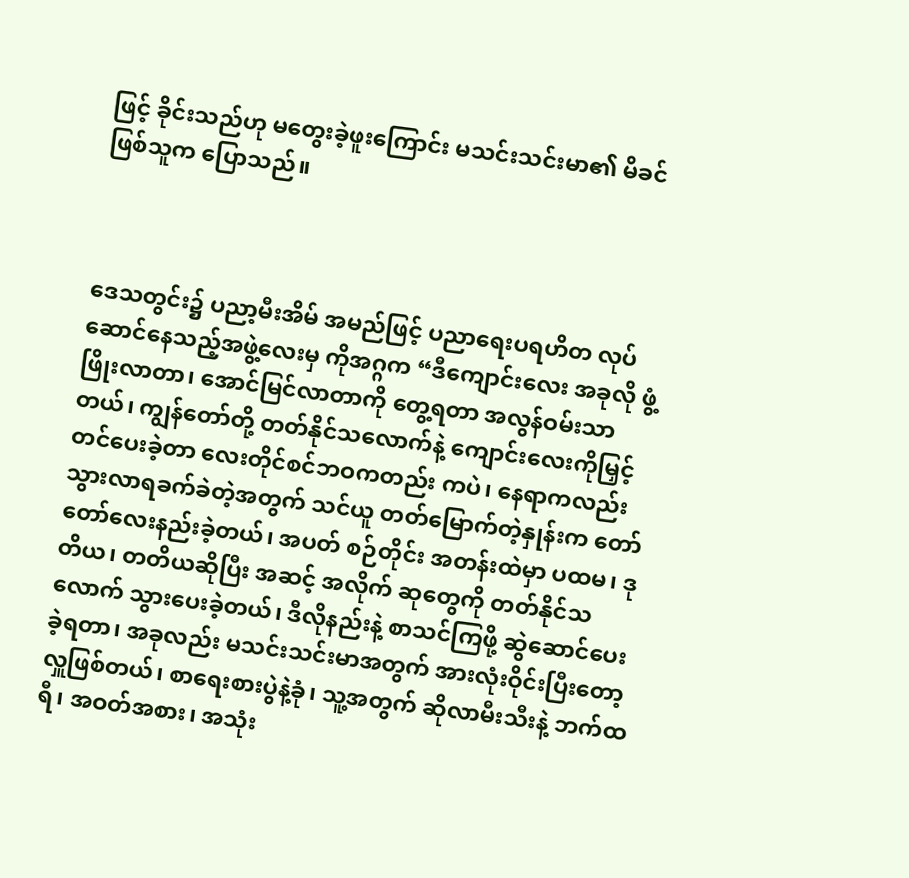ဖြင့် ခိုင်းသည်ဟု မတွေးခဲ့ဖူးကြောင်း မသင်းသင်းမာ၏ မိခင်ဖြစ်သူက ပြောသည်။



ဒေသတွင်း၌ ပညာ့မီးအိမ် အမည်ဖြင့် ပညာရေးပရဟိတ လုပ်ဆောင်နေသည့်အဖွဲ့လေးမှ ကိုအဂ္ဂက “ဒီကျောင်းလေး အခုလို ဖွံ့ ဖြိုးလာတာ၊ အောင်မြင်လာတာကို တွေ့ရတာ အလွန်ဝမ်းသာတယ်၊ ကျွန်တော်တို့ တတ်နိုင်သလောက်နဲ့ ကျောင်းလေးကိုမြှင့်တင်ပေးခဲ့တာ လေးတိုင်စင်ဘဝကတည်း ကပဲ၊ နေရာကလည်း သွားလာရခက်ခဲတဲ့အတွက် သင်ယူ တတ်မြောက်တဲ့နှုန်းက တော်တော်လေးနည်းခဲ့တယ်၊ အပတ် စဉ်တိုင်း အတန်းထဲမှာ ပထမ၊ ဒုတိယ၊ တတိယဆိုပြီး အဆင့် အလိုက် ဆုတွေကို တတ်နိုင်သလောက် သွားပေးခဲ့တယ်၊ ဒီလိုနည်းနဲ့ စာသင်ကြဖို့ ဆွဲဆောင်ပေးခဲ့ရတာ၊ အခုလည်း မသင်းသင်းမာအတွက် အားလုံးဝိုင်းပြီးတော့ လှူဖြစ်တယ်၊ စာရေးစားပွဲနဲ့ခုံ၊ သူ့အတွက် ဆိုလာမီးသီးနဲ့ ဘက်ထရီ၊ အဝတ်အစား၊ အသုံး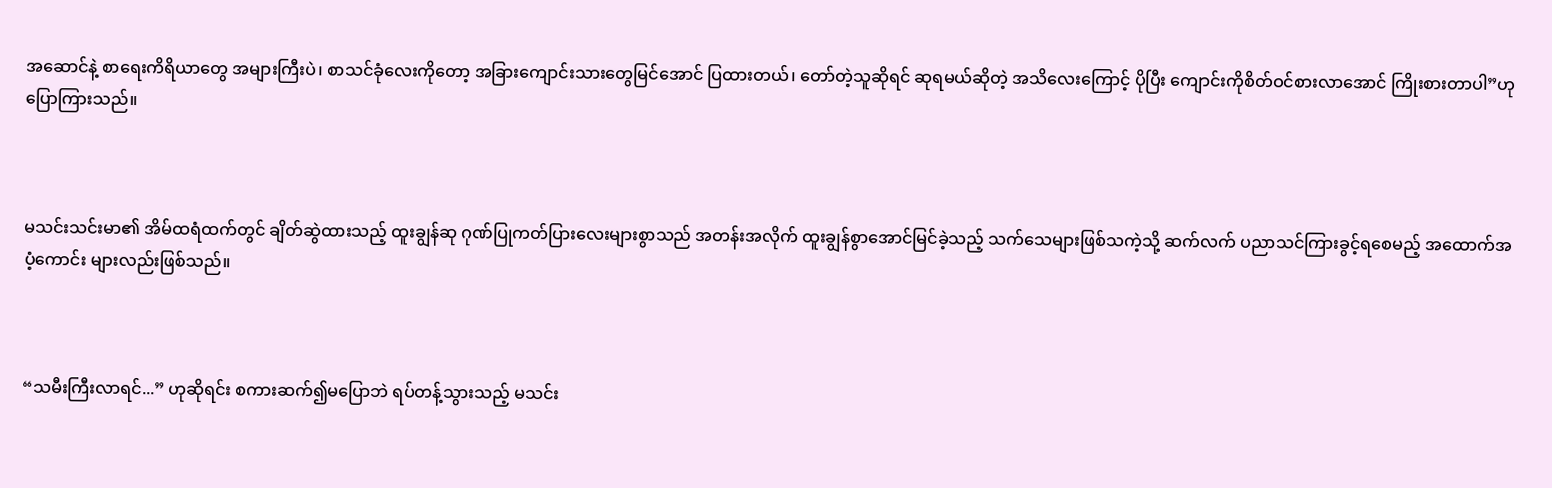အဆောင်နဲ့ စာရေးကိရိယာတွေ အများကြီးပဲ၊ စာသင်ခုံလေးကိုတော့ အခြားကျောင်းသားတွေမြင်အောင် ပြထားတယ်၊ တော်တဲ့သူဆိုရင် ဆုရမယ်ဆိုတဲ့ အသိလေးကြောင့် ပိုပြီး ကျောင်းကိုစိတ်ဝင်စားလာအောင် ကြိုးစားတာပါ”ဟု ပြောကြားသည်။



မသင်းသင်းမာ၏ အိမ်ထရံထက်တွင် ချိတ်ဆွဲထားသည့် ထူးချွန်ဆု ဂုဏ်ပြုကတ်ပြားလေးများစွာသည် အတန်းအလိုက် ထူးချွန်စွာအောင်မြင်ခဲ့သည့် သက်သေများဖြစ်သကဲ့သို့ ဆက်လက် ပညာသင်ကြားခွင့်ရစေမည့် အထောက်အပံ့ကောင်း များလည်းဖြစ်သည်။



“သမီးကြီးလာရင်...” ဟုဆိုရင်း စကားဆက်၍မပြောဘဲ ရပ်တန့်သွားသည့် မသင်း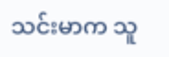သင်းမာက သူ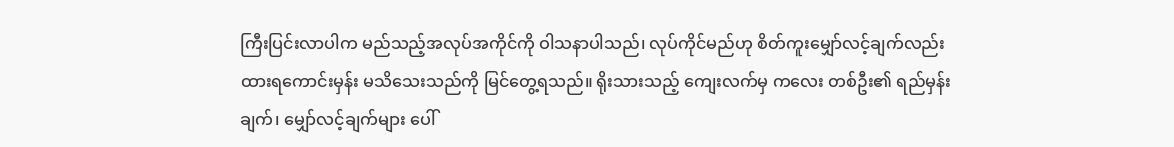ကြီးပြင်းလာပါက မည်သည့်အလုပ်အကိုင်ကို ဝါသနာပါသည်၊ လုပ်ကိုင်မည်ဟု စိတ်ကူးမျှော်လင့်ချက်လည်း ထားရကောင်းမှန်း မသိသေးသည်ကို မြင်တွေ့ရသည်။ ရိုးသားသည့် ကျေးလက်မှ ကလေး တစ်ဦး၏ ရည်မှန်းချက်၊ မျှော်လင့်ချက်များ ပေါ်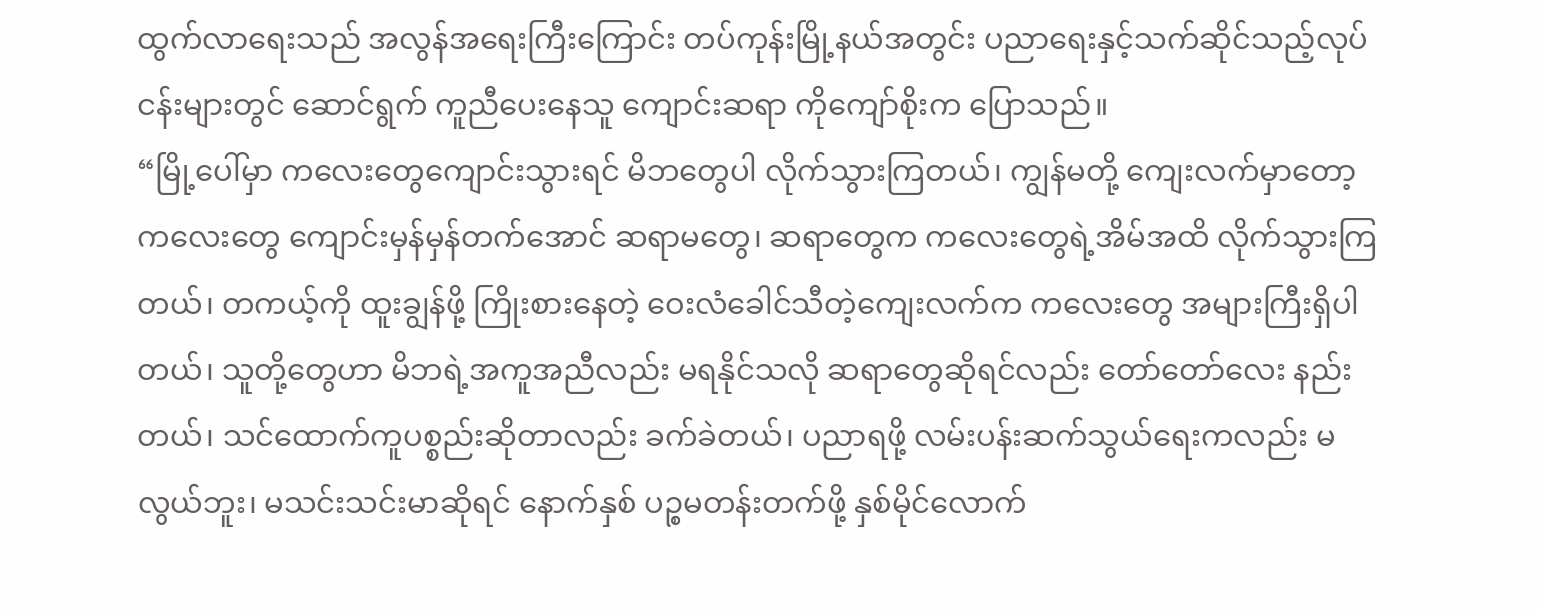ထွက်လာရေးသည် အလွန်အရေးကြီးကြောင်း တပ်ကုန်းမြို့နယ်အတွင်း ပညာရေးနှင့်သက်ဆိုင်သည့်လုပ်ငန်းများတွင် ဆောင်ရွက် ကူညီပေးနေသူ ကျောင်းဆရာ ကိုကျော်စိုးက ပြောသည်။
“မြို့ပေါ်မှာ ကလေးတွေကျောင်းသွားရင် မိဘတွေပါ လိုက်သွားကြတယ်၊ ကျွန်မတို့ ကျေးလက်မှာတော့ ကလေးတွေ ကျောင်းမှန်မှန်တက်အောင် ဆရာမတွေ၊ ဆရာတွေက ကလေးတွေရဲ့အိမ်အထိ လိုက်သွားကြတယ်၊ တကယ့်ကို ထူးချွန်ဖို့ ကြိုးစားနေတဲ့ ဝေးလံခေါင်သီတဲ့ကျေးလက်က ကလေးတွေ အများကြီးရှိပါတယ်၊ သူတို့တွေဟာ မိဘရဲ့အကူအညီလည်း မရနိုင်သလို ဆရာတွေဆိုရင်လည်း တော်တော်လေး နည်းတယ်၊ သင်ထောက်ကူပစ္စည်းဆိုတာလည်း ခက်ခဲတယ်၊ ပညာရဖို့ လမ်းပန်းဆက်သွယ်ရေးကလည်း မလွယ်ဘူး၊ မသင်းသင်းမာဆိုရင် နောက်နှစ် ပဉ္စမတန်းတက်ဖို့ နှစ်မိုင်လောက်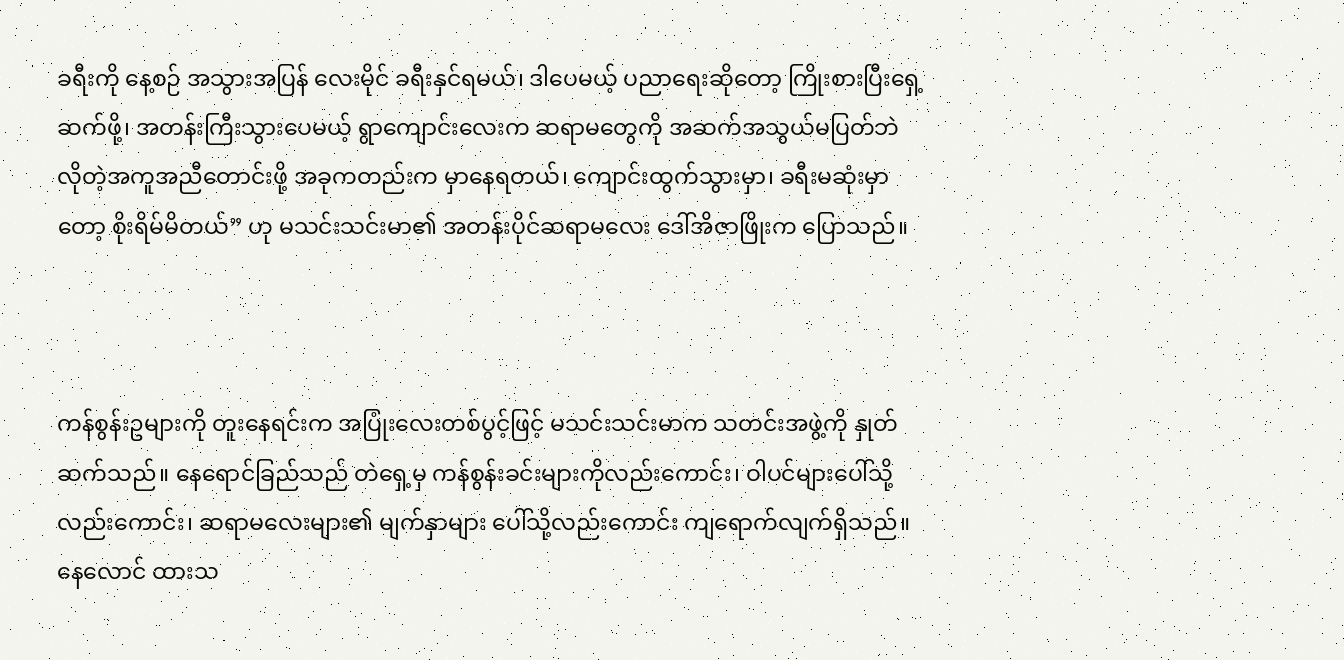ခရီးကို နေ့စဉ် အသွားအပြန် လေးမိုင် ခရီးနှင်ရမယ်၊ ဒါပေမယ့် ပညာရေးဆိုတော့ ကြိုးစားပြီးရှေ့ဆက်ဖို့၊ အတန်းကြီးသွားပေမယ့် ရွာကျောင်းလေးက ဆရာမတွေကို အဆက်အသွယ်မပြတ်ဘဲ လိုတဲ့အကူအညီတောင်းဖို့ အခုကတည်းက မှာနေရတယ်၊ ကျောင်းထွက်သွားမှာ၊ ခရီးမဆုံးမှာတော့ စိုးရိမ်မိတယ်” ဟု မသင်းသင်းမာ၏ အတန်းပိုင်ဆရာမလေး ဒေါ်အိဇာဖြိုးက ပြောသည်။



ကန်စွန်းဥများကို တူးနေရင်းက အပြုံးလေးတစ်ပွင့်ဖြင့် မသင်းသင်းမာက သတင်းအဖွဲ့ကို နှုတ်ဆက်သည်။ နေရောင်ခြည်သည် တဲရှေ့မှ ကန်စွန်းခင်းများကိုလည်းကောင်း၊ ဝါပင်များပေါ်သို့လည်းကောင်း၊ ဆရာမလေးများ၏ မျက်နှာများ ပေါ်သို့လည်းကောင်း ကျရောက်လျက်ရှိသည်။ နေလောင် ထားသ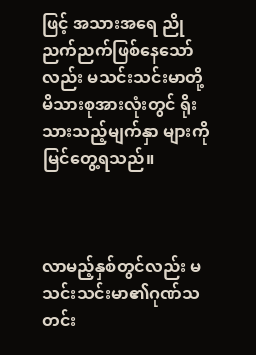ဖြင့် အသားအရေ ညိုညက်ညက်ဖြစ်နေသော်လည်း မသင်းသင်းမာတို့ မိသားစုအားလုံးတွင် ရိုးသားသည့်မျက်နှာ များကိုမြင်တွေ့ရသည်။



လာမည့်နှစ်တွင်လည်း မသင်းသင်းမာ၏ဂုဏ်သတင်း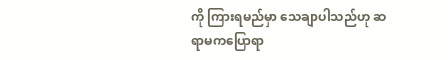ကို ကြားရမည်မှာ သေချာပါသည်ဟု ဆရာမကပြောရာ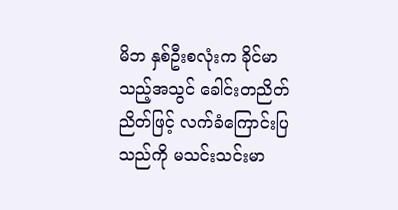မိဘ နှစ်ဦးစလုံးက ခိုင်မာသည့်အသွင် ခေါင်းတညိတ်ညိတ်ဖြင့် လက်ခံကြောင်းပြသည်ကို မသင်းသင်းမာ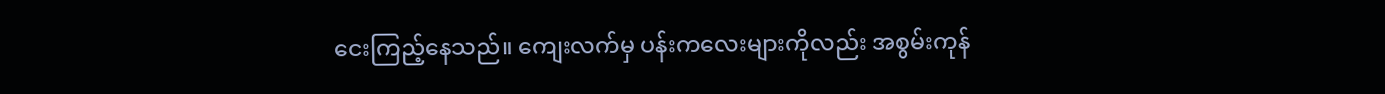ငေးကြည့်နေသည်။ ကျေးလက်မှ ပန်းကလေးများကိုလည်း အစွမ်းကုန်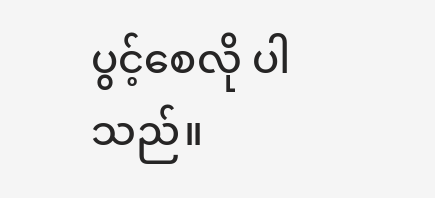ပွင့်စေလို ပါသည်။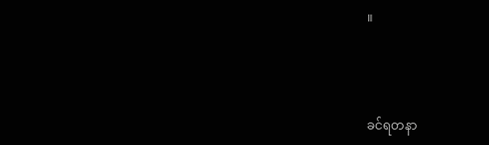။



ခင်ရတနာ